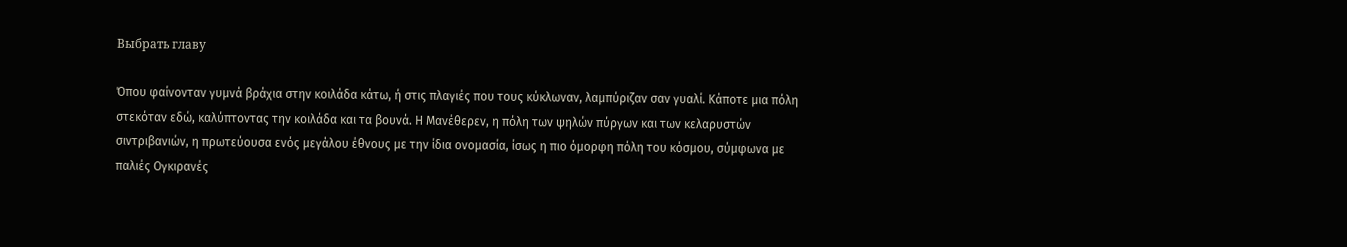Выбрать главу

Όπου φαίνονταν γυμνά βράχια στην κοιλάδα κάτω, ή στις πλαγιές που τους κύκλωναν, λαμπύριζαν σαν γυαλί. Κάποτε μια πόλη στεκόταν εδώ, καλύπτοντας την κοιλάδα και τα βουνά. Η Μανέθερεν, η πόλη των ψηλών πύργων και των κελαρυστών σιντριβανιών, η πρωτεύουσα ενός μεγάλου έθνους με την ίδια ονομασία, ίσως η πιο όμορφη πόλη του κόσμου, σύμφωνα με παλιές Ογκιρανές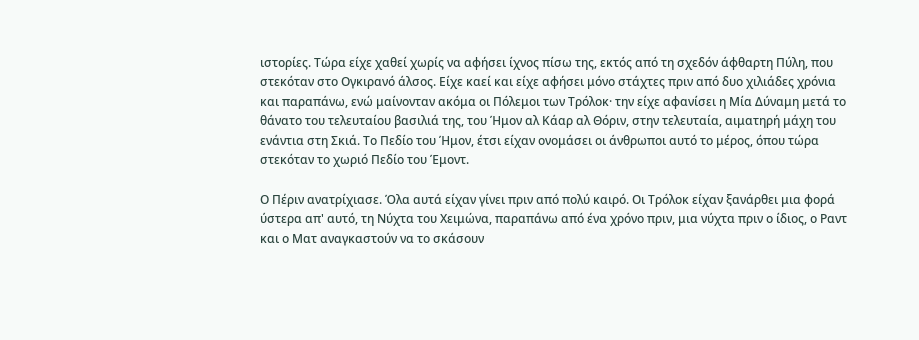ιστορίες. Τώρα είχε χαθεί χωρίς να αφήσει ίχνος πίσω της, εκτός από τη σχεδόν άφθαρτη Πύλη, που στεκόταν στο Ογκιρανό άλσος. Είχε καεί και είχε αφήσει μόνο στάχτες πριν από δυο χιλιάδες χρόνια και παραπάνω, ενώ μαίνονταν ακόμα οι Πόλεμοι των Τρόλοκ· την είχε αφανίσει η Μία Δύναμη μετά το θάνατο του τελευταίου βασιλιά της, του Ήμον αλ Κάαρ αλ Θόριν, στην τελευταία, αιματηρή μάχη του ενάντια στη Σκιά. Το Πεδίο του Ήμον, έτσι είχαν ονομάσει οι άνθρωποι αυτό το μέρος, όπου τώρα στεκόταν το χωριό Πεδίο του Έμοντ.

Ο Πέριν ανατρίχιασε. Όλα αυτά είχαν γίνει πριν από πολύ καιρό. Οι Τρόλοκ είχαν ξανάρθει μια φορά ύστερα απ' αυτό, τη Νύχτα του Χειμώνα, παραπάνω από ένα χρόνο πριν, μια νύχτα πριν ο ίδιος, ο Ραντ και ο Ματ αναγκαστούν να το σκάσουν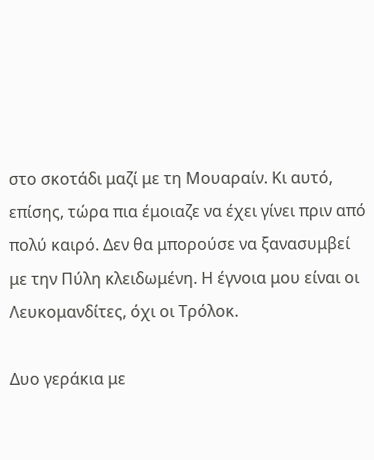στο σκοτάδι μαζί με τη Μουαραίν. Κι αυτό, επίσης, τώρα πια έμοιαζε να έχει γίνει πριν από πολύ καιρό. Δεν θα μπορούσε να ξανασυμβεί με την Πύλη κλειδωμένη. Η έγνοια μου είναι οι Λευκομανδίτες, όχι οι Τρόλοκ.

Δυο γεράκια με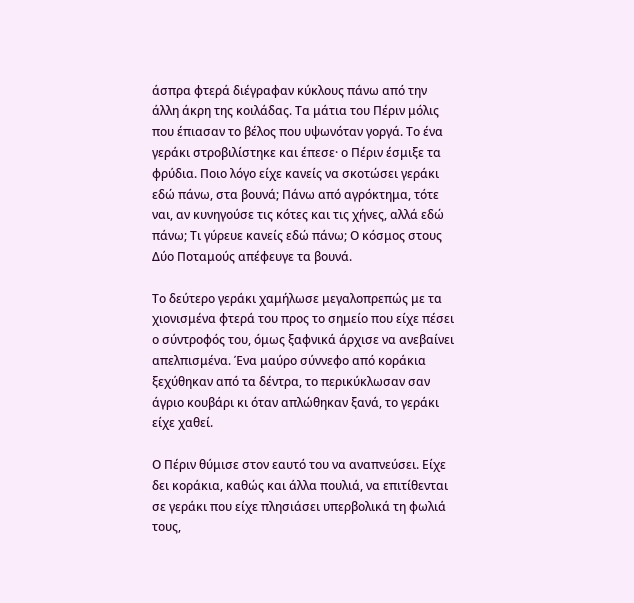άσπρα φτερά διέγραφαν κύκλους πάνω από την άλλη άκρη της κοιλάδας. Τα μάτια του Πέριν μόλις που έπιασαν το βέλος που υψωνόταν γοργά. Το ένα γεράκι στροβιλίστηκε και έπεσε· ο Πέριν έσμιξε τα φρύδια. Ποιο λόγο είχε κανείς να σκοτώσει γεράκι εδώ πάνω, στα βουνά; Πάνω από αγρόκτημα, τότε ναι, αν κυνηγούσε τις κότες και τις χήνες, αλλά εδώ πάνω; Τι γύρευε κανείς εδώ πάνω; Ο κόσμος στους Δύο Ποταμούς απέφευγε τα βουνά.

Το δεύτερο γεράκι χαμήλωσε μεγαλοπρεπώς με τα χιονισμένα φτερά του προς το σημείο που είχε πέσει ο σύντροφός του, όμως ξαφνικά άρχισε να ανεβαίνει απελπισμένα. Ένα μαύρο σύννεφο από κοράκια ξεχύθηκαν από τα δέντρα, το περικύκλωσαν σαν άγριο κουβάρι κι όταν απλώθηκαν ξανά, το γεράκι είχε χαθεί.

Ο Πέριν θύμισε στον εαυτό του να αναπνεύσει. Είχε δει κοράκια, καθώς και άλλα πουλιά, να επιτίθενται σε γεράκι που είχε πλησιάσει υπερβολικά τη φωλιά τους,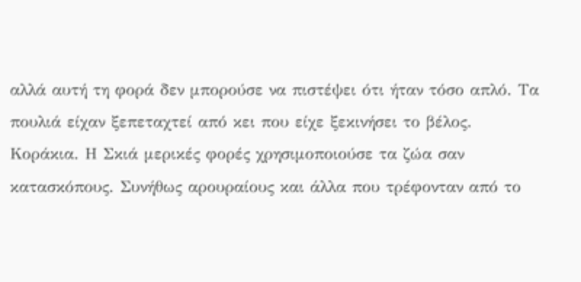αλλά αυτή τη φορά δεν μπορούσε να πιστέψει ότι ήταν τόσο απλό. Τα πουλιά είχαν ξεπεταχτεί από κει που είχε ξεκινήσει το βέλος. Κοράκια. Η Σκιά μερικές φορές χρησιμοποιούσε τα ζώα σαν κατασκόπους. Συνήθως αρουραίους και άλλα που τρέφονταν από το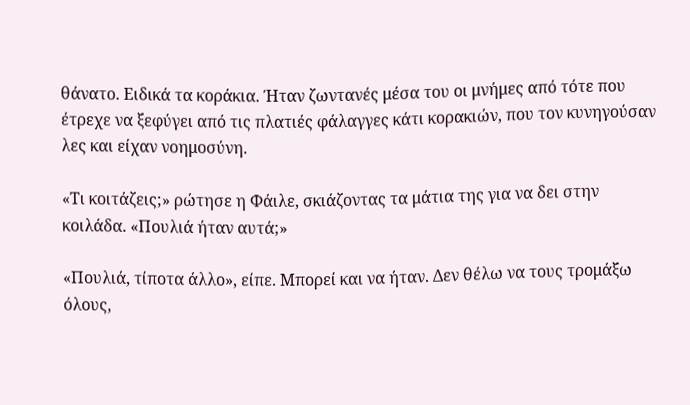θάνατο. Ειδικά τα κοράκια. Ήταν ζωντανές μέσα του οι μνήμες από τότε που έτρεχε να ξεφύγει από τις πλατιές φάλαγγες κάτι κορακιών, που τον κυνηγούσαν λες και είχαν νοημοσύνη.

«Τι κοιτάζεις;» ρώτησε η Φάιλε, σκιάζοντας τα μάτια της για να δει στην κοιλάδα. «Πουλιά ήταν αυτά;»

«Πουλιά, τίποτα άλλο», είπε. Μπορεί και να ήταν. Δεν θέλω να τους τρομάξω όλους,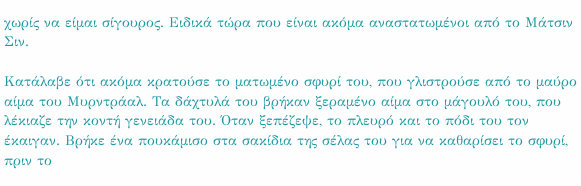χωρίς να είμαι σίγουρος. Ειδικά τώρα που είναι ακόμα αναστατωμένοι από το Μάτσιν Σιν.

Κατάλαβε ότι ακόμα κρατούσε το ματωμένο σφυρί του, που γλιστρούσε από το μαύρο αίμα του Μυρντράαλ. Τα δάχτυλά του βρήκαν ξεραμένο αίμα στο μάγουλό του, που λέκιαζε την κοντή γενειάδα του. Όταν ξεπέζεψε, το πλευρό και το πόδι του τον έκαιγαν. Βρήκε ένα πουκάμισο στα σακίδια της σέλας του για να καθαρίσει το σφυρί, πριν το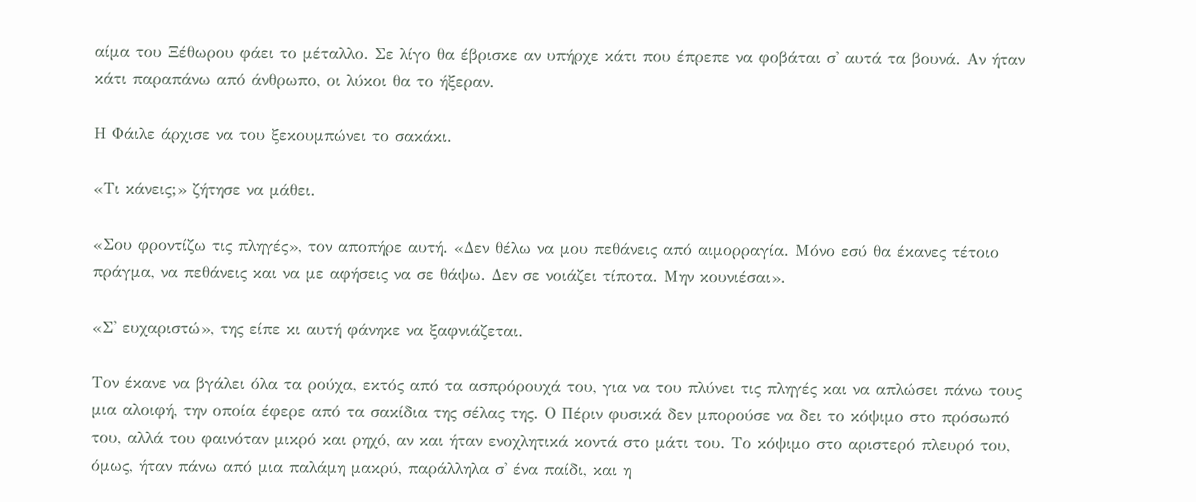αίμα του Ξέθωρου φάει το μέταλλο. Σε λίγο θα έβρισκε αν υπήρχε κάτι που έπρεπε να φοβάται σ' αυτά τα βουνά. Αν ήταν κάτι παραπάνω από άνθρωπο, οι λύκοι θα το ήξεραν.

Η Φάιλε άρχισε να του ξεκουμπώνει το σακάκι.

«Τι κάνεις;» ζήτησε να μάθει.

«Σου φροντίζω τις πληγές», τον αποπήρε αυτή. «Δεν θέλω να μου πεθάνεις από αιμορραγία. Μόνο εσύ θα έκανες τέτοιο πράγμα, να πεθάνεις και να με αφήσεις να σε θάψω. Δεν σε νοιάζει τίποτα. Μην κουνιέσαι».

«Σ' ευχαριστώ», της είπε κι αυτή φάνηκε να ξαφνιάζεται.

Τον έκανε να βγάλει όλα τα ρούχα, εκτός από τα ασπρόρουχά του, για να του πλύνει τις πληγές και να απλώσει πάνω τους μια αλοιφή, την οποία έφερε από τα σακίδια της σέλας της. Ο Πέριν φυσικά δεν μπορούσε να δει το κόψιμο στο πρόσωπό του, αλλά του φαινόταν μικρό και ρηχό, αν και ήταν ενοχλητικά κοντά στο μάτι του. Το κόψιμο στο αριστερό πλευρό του, όμως, ήταν πάνω από μια παλάμη μακρύ, παράλληλα σ' ένα παίδι, και η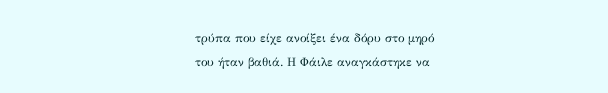τρύπα που είχε ανοίξει ένα δόρυ στο μηρό του ήταν βαθιά. Η Φάιλε αναγκάστηκε να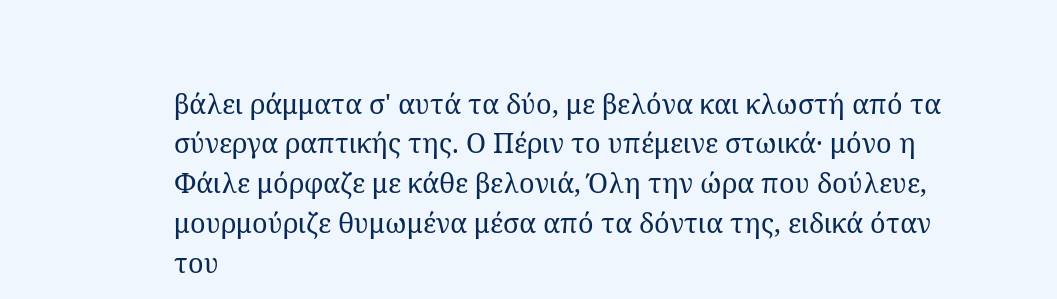βάλει ράμματα σ' αυτά τα δύο, με βελόνα και κλωστή από τα σύνεργα ραπτικής της. Ο Πέριν το υπέμεινε στωικά· μόνο η Φάιλε μόρφαζε με κάθε βελονιά, Όλη την ώρα που δούλευε, μουρμούριζε θυμωμένα μέσα από τα δόντια της, ειδικά όταν του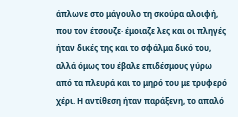άπλωνε στο μάγουλο τη σκούρα αλοιφή, που τον έτσουζε· έμοιαζε λες και οι πληγές ήταν δικές της και το σφάλμα δικό του, αλλά όμως του έβαλε επιδέσμους γύρω από τα πλευρά και το μηρό του με τρυφερό χέρι. Η αντίθεση ήταν παράξενη, το απαλό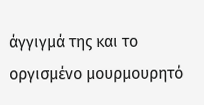άγγιγμά της και το οργισμένο μουρμουρητό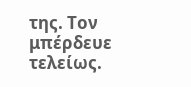της. Τον μπέρδευε τελείως.